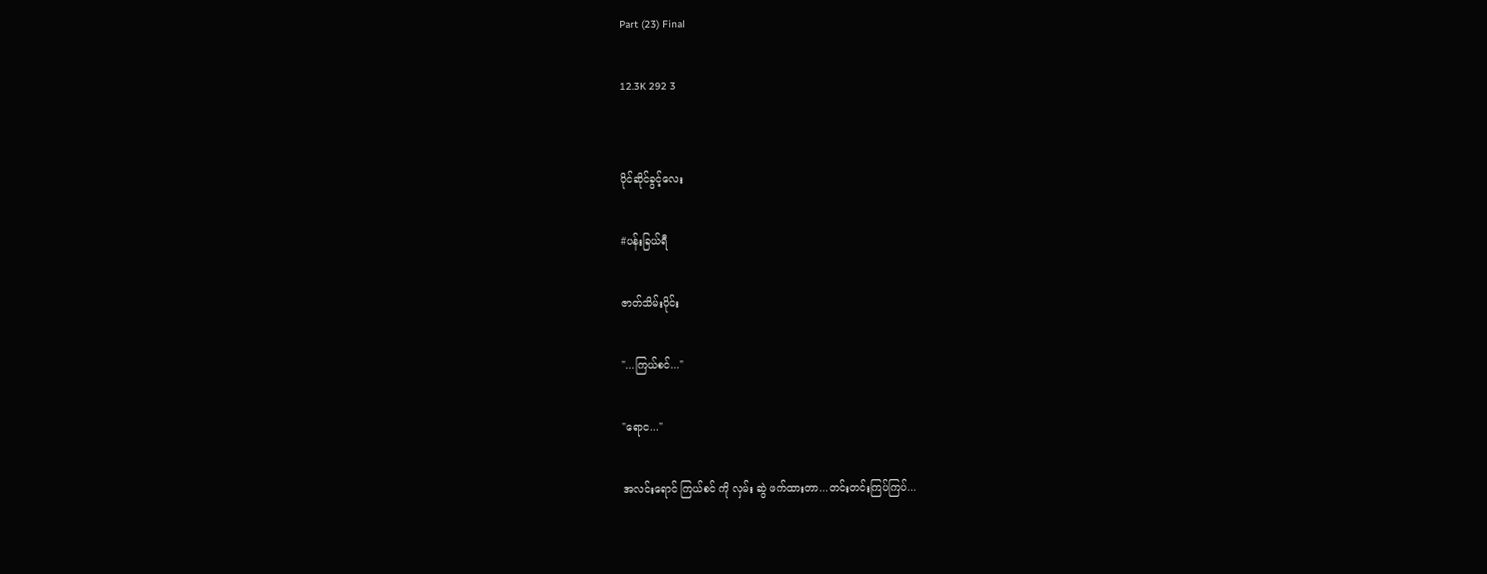Part (23) Final

12.3K 292 3


ပိုင်ဆိုင်ခွင့်လေး

#ပန်းခြယ်ရီ

ဇာတ်သိမ်းပိုင်း

"...ကြယ်စင်..."

"ရောင..."

အလင်းရောင် ကြယ်စင် ကို လှမ်း ဆွဲ ဖက်ထားတာ...တင်းတင်းကြပ်ကြပ်...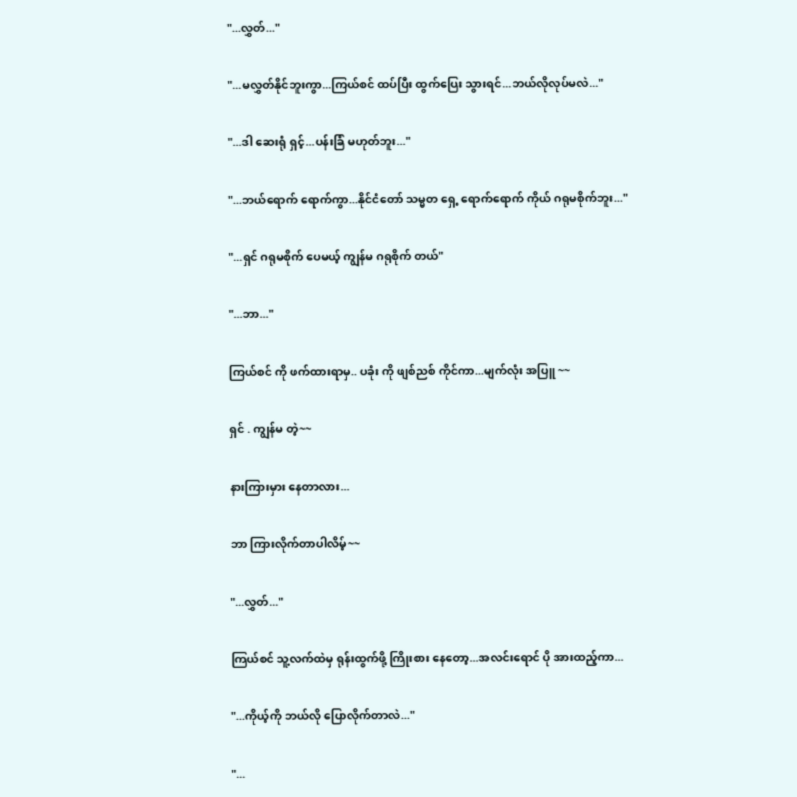"...လွှတ်..."

"...မလွှတ်နိုင်ဘူးကွာ...ကြယ်စင် ထပ်ပြီး ထွက်ပြေး သွားရင်...ဘယ်လိုလုပ်မလဲ..."

"...ဒါ ဆေးရုံ ရှင့်...ပန်းခြံ မဟုတ်ဘူး..."

"...ဘယ်ရောက် ရောက်ကွာ...နိုင်ငံတော် သမ္မတ ရှေ့ ရောက်ရောက် ကိုယ် ဂရုမစိုက်ဘူး..."

"...ရှင် ဂရုမစိုက် ပေမယ့် ကျွန်မ ဂရုစိုက် တယ်"

"...ဘာ..."

ကြယ်စင် ကို ဖက်ထားရာမှ.. ပခုံး ကို ဖျစ်ညစ် ကိုင်ကာ...မျက်လုံး အပြူ ~~

ရှင် . ကျွန်မ တဲ့~~

နားကြားမှား နေတာလား...

ဘာ ကြားလိုက်တာပါလိမ့်~~

"...လွှတ်..."

ကြယ်စင် သူ့လက်ထဲမှ ရုန်းထွက်ဖို့ ကြိုးစား နေတော့...အလင်းရောင် ပို အားထည့်ကာ...

"...ကိုယ့်ကို ဘယ်လို ပြောလိုက်တာလဲ..."

"...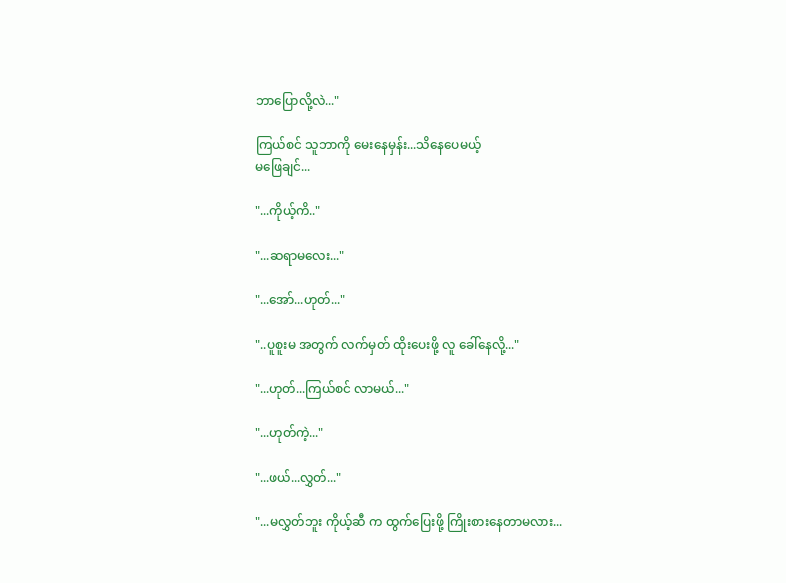ဘာပြောလို့လဲ..."

ကြယ်စင် သူဘာကို မေးနေမှန်း...သိနေပေမယ့်
မဖြေချင်...

"...ကိုယ့်ကိ.."

"...ဆရာမလေး..."

"...အော်...ဟုတ်..."

"..ပူစူးမ အတွက် လက်မှတ် ထိုးပေးဖို့ လူ ခေါ်နေလို့..."

"...ဟုတ်...ကြယ်စင် လာမယ်..."

"...ဟုတ်ကဲ့..."

"...ဖယ်...လွှတ်..."

"...မလွှတ်ဘူး ကိုယ့်ဆီ က ထွက်ပြေးဖို့ ကြိုးစားနေတာမလား...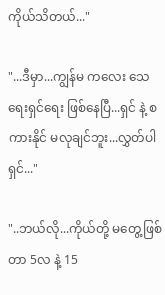ကိုယ်သိတယ်..."

"...ဒီမှာ...ကျွန်မ ကလေး သေရေးရှင်ရေး ဖြစ်နေပြီ...ရှင် နဲ့ စကားနိုင် မလုချင်ဘူး...လွှတ်ပါရှင်..."

"..ဘယ်လို...ကိုယ်တို့ မတွေ့ဖြစ်တာ 5လ နဲ့ 15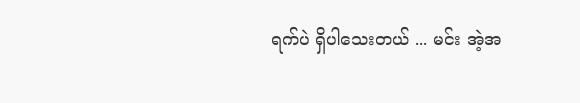ရက်ပဲ ရှိပါသေးတယ် ... မင်း အဲ့အ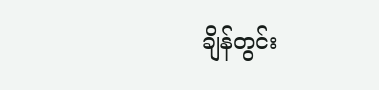ချိန်တွင်း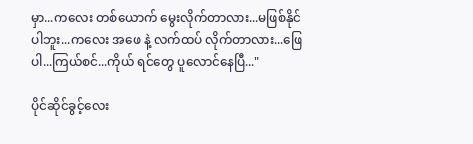မှာ...ကလေး တစ်ယောက် မွေးလိုက်တာလား...မဖြစ်နိုင်ပါဘူး...ကလေး အဖေ နဲ့ လက်ထပ် လိုက်တာလား...ဖြေပါ...ကြယ်စင်...ကိုယ် ရင်တွေ ပူလောင်နေပြီ..."

ပိုင်ဆိုင်ခွင့်လေး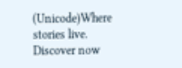(Unicode)Where stories live. Discover now